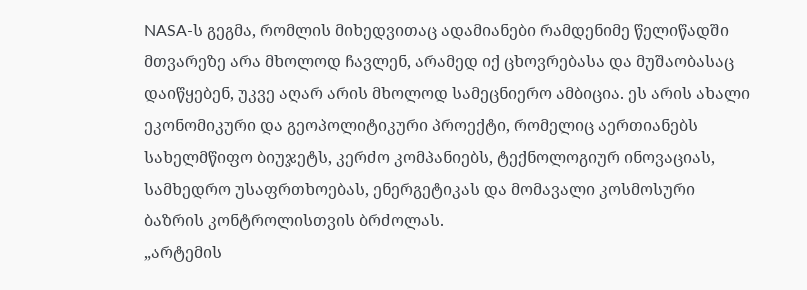NASA-ს გეგმა, რომლის მიხედვითაც ადამიანები რამდენიმე წელიწადში მთვარეზე არა მხოლოდ ჩავლენ, არამედ იქ ცხოვრებასა და მუშაობასაც დაიწყებენ, უკვე აღარ არის მხოლოდ სამეცნიერო ამბიცია. ეს არის ახალი ეკონომიკური და გეოპოლიტიკური პროექტი, რომელიც აერთიანებს სახელმწიფო ბიუჯეტს, კერძო კომპანიებს, ტექნოლოგიურ ინოვაციას, სამხედრო უსაფრთხოებას, ენერგეტიკას და მომავალი კოსმოსური ბაზრის კონტროლისთვის ბრძოლას.
„არტემის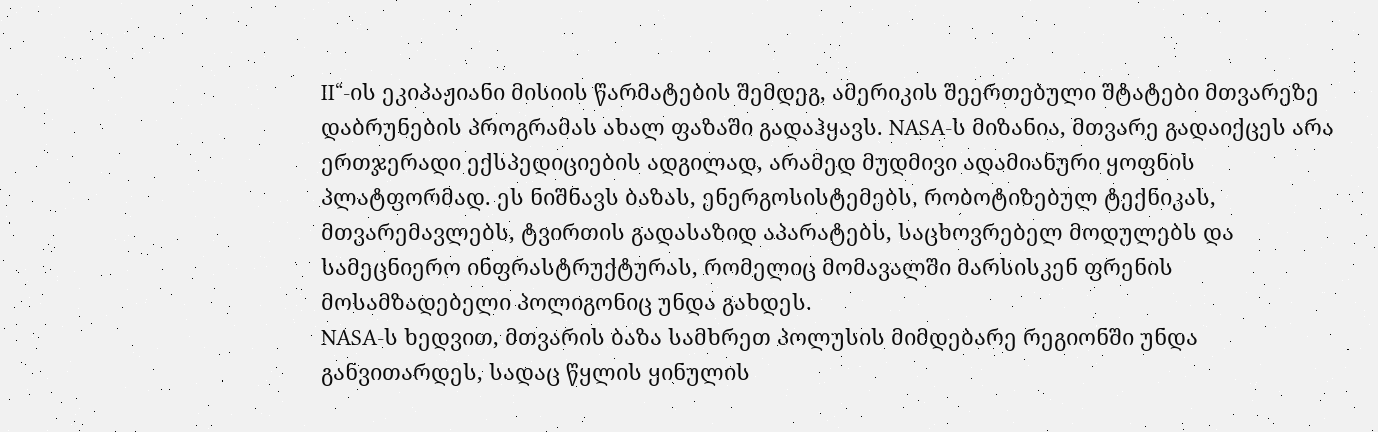II“-ის ეკიპაჟიანი მისიის წარმატების შემდეგ, ამერიკის შეერთებული შტატები მთვარეზე დაბრუნების პროგრამას ახალ ფაზაში გადაჰყავს. NASA-ს მიზანია, მთვარე გადაიქცეს არა ერთჯერადი ექსპედიციების ადგილად, არამედ მუდმივი ადამიანური ყოფნის პლატფორმად. ეს ნიშნავს ბაზას, ენერგოსისტემებს, რობოტიზებულ ტექნიკას, მთვარემავლებს, ტვირთის გადასაზიდ აპარატებს, საცხოვრებელ მოდულებს და სამეცნიერო ინფრასტრუქტურას, რომელიც მომავალში მარსისკენ ფრენის მოსამზადებელი პოლიგონიც უნდა გახდეს.
NASA-ს ხედვით, მთვარის ბაზა სამხრეთ პოლუსის მიმდებარე რეგიონში უნდა განვითარდეს, სადაც წყლის ყინულის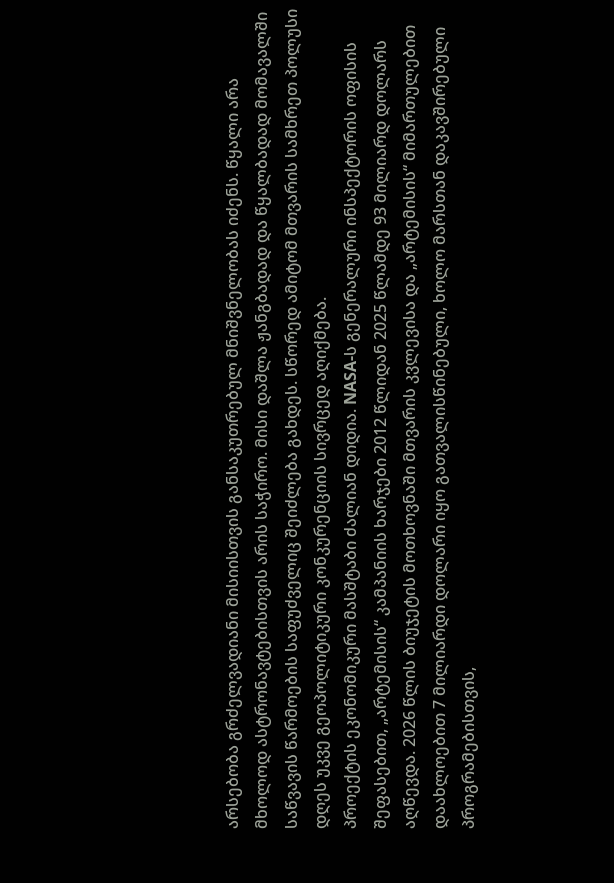არსებობა გრძელვადიანი მისიისთვის განსაკუთრებულ მნიშვნელობას იძენს. წყალი არა მხოლოდ ასტრონავტებისთვის არის საჭირო. მისი დაშლა ჟანგბადად და წყალბადად მომავალში საწვავის წარმოების საფუძველიც შეიძლება გახდეს. სწორედ ამიტომ მთვარის სამხრეთ პოლუსი დღეს უკვე გეოპოლიტიკური კონკურენციის სივრცედ აღიქმება.
პროექტის ეკონომიკური მასშტაბი ძალიან დიდია. NASA-ს გენერალური ინსპექტორის ოფისის შეფასებით, „არტემისის“ კამპანიის ხარჯები 2012 წლიდან 2025 წლამდე 93 მილიარდ დოლარს აღწევდა. 2026 წლის ბიუჯეტის მოთხოვნაში მთვარის კვლევისა და „არტემისის“ მიმართულებით დაახლოებით 7 მილიარდი დოლარი იყო გათვალისწინებული, ხოლო მარსთან დაკავშირებული პროგრამებისთვის,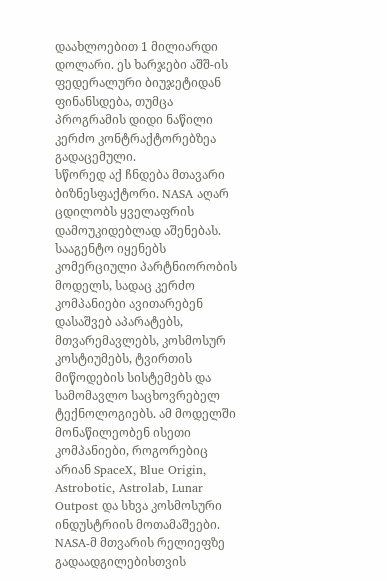დაახლოებით 1 მილიარდი დოლარი. ეს ხარჯები აშშ-ის ფედერალური ბიუჯეტიდან ფინანსდება, თუმცა პროგრამის დიდი ნაწილი კერძო კონტრაქტორებზეა გადაცემული.
სწორედ აქ ჩნდება მთავარი ბიზნესფაქტორი. NASA აღარ ცდილობს ყველაფრის დამოუკიდებლად აშენებას. სააგენტო იყენებს კომერციული პარტნიორობის მოდელს, სადაც კერძო კომპანიები ავითარებენ დასაშვებ აპარატებს, მთვარემავლებს, კოსმოსურ კოსტიუმებს, ტვირთის მიწოდების სისტემებს და სამომავლო საცხოვრებელ ტექნოლოგიებს. ამ მოდელში მონაწილეობენ ისეთი კომპანიები, როგორებიც არიან SpaceX, Blue Origin, Astrobotic, Astrolab, Lunar Outpost და სხვა კოსმოსური ინდუსტრიის მოთამაშეები.
NASA-მ მთვარის რელიეფზე გადაადგილებისთვის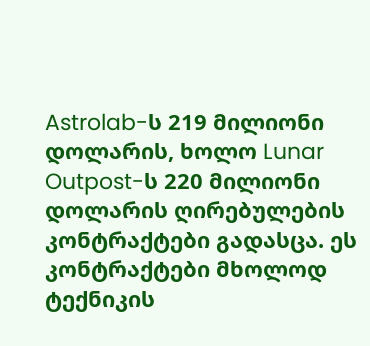Astrolab-ს 219 მილიონი დოლარის, ხოლო Lunar Outpost-ს 220 მილიონი დოლარის ღირებულების კონტრაქტები გადასცა. ეს კონტრაქტები მხოლოდ ტექნიკის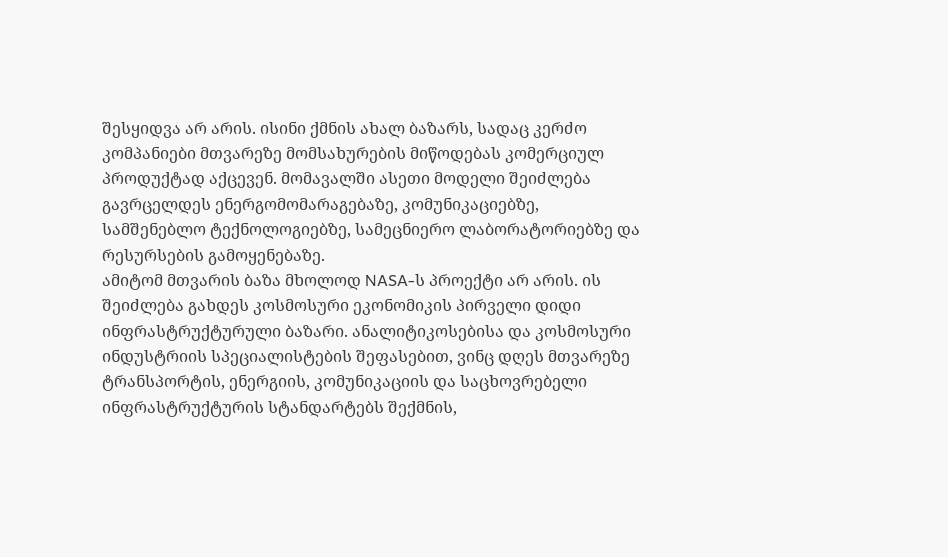შესყიდვა არ არის. ისინი ქმნის ახალ ბაზარს, სადაც კერძო კომპანიები მთვარეზე მომსახურების მიწოდებას კომერციულ პროდუქტად აქცევენ. მომავალში ასეთი მოდელი შეიძლება გავრცელდეს ენერგომომარაგებაზე, კომუნიკაციებზე, სამშენებლო ტექნოლოგიებზე, სამეცნიერო ლაბორატორიებზე და რესურსების გამოყენებაზე.
ამიტომ მთვარის ბაზა მხოლოდ NASA-ს პროექტი არ არის. ის შეიძლება გახდეს კოსმოსური ეკონომიკის პირველი დიდი ინფრასტრუქტურული ბაზარი. ანალიტიკოსებისა და კოსმოსური ინდუსტრიის სპეციალისტების შეფასებით, ვინც დღეს მთვარეზე ტრანსპორტის, ენერგიის, კომუნიკაციის და საცხოვრებელი ინფრასტრუქტურის სტანდარტებს შექმნის,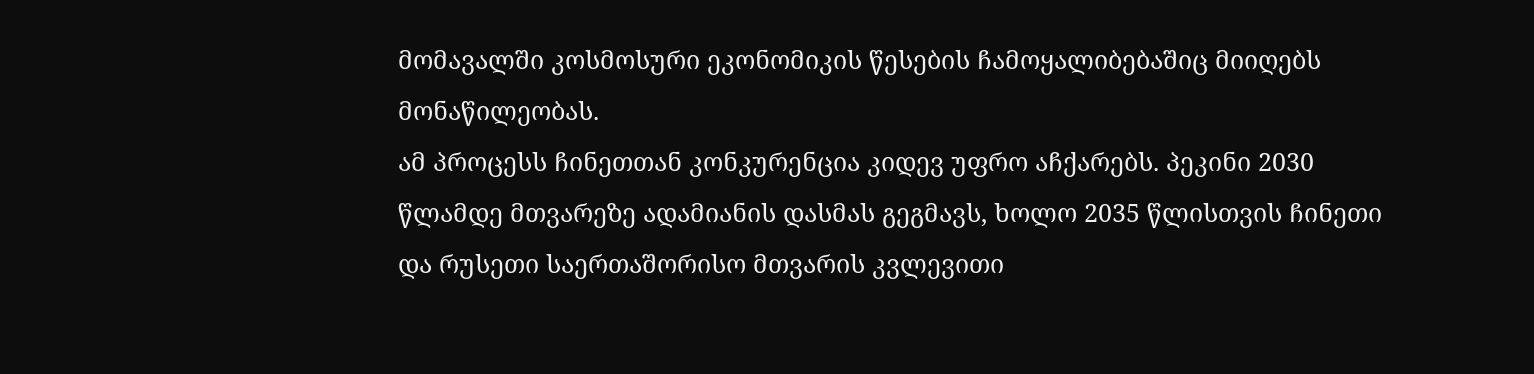მომავალში კოსმოსური ეკონომიკის წესების ჩამოყალიბებაშიც მიიღებს მონაწილეობას.
ამ პროცესს ჩინეთთან კონკურენცია კიდევ უფრო აჩქარებს. პეკინი 2030 წლამდე მთვარეზე ადამიანის დასმას გეგმავს, ხოლო 2035 წლისთვის ჩინეთი და რუსეთი საერთაშორისო მთვარის კვლევითი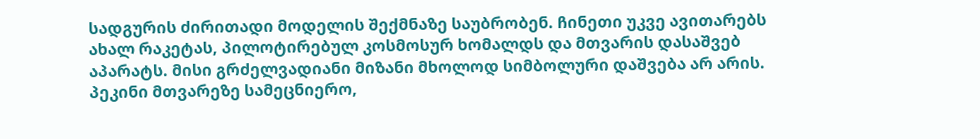სადგურის ძირითადი მოდელის შექმნაზე საუბრობენ. ჩინეთი უკვე ავითარებს ახალ რაკეტას, პილოტირებულ კოსმოსურ ხომალდს და მთვარის დასაშვებ აპარატს. მისი გრძელვადიანი მიზანი მხოლოდ სიმბოლური დაშვება არ არის. პეკინი მთვარეზე სამეცნიერო,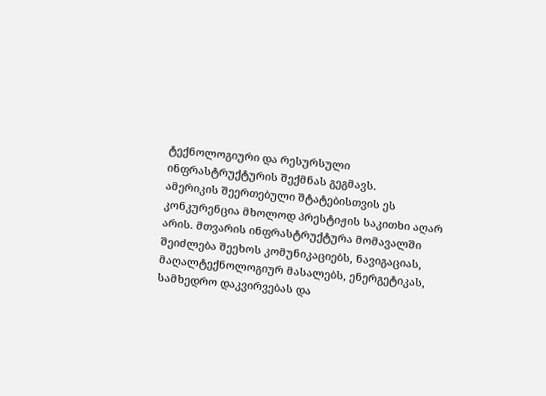ტექნოლოგიური და რესურსული ინფრასტრუქტურის შექმნას გეგმავს.
ამერიკის შეერთებული შტატებისთვის ეს კონკურენცია მხოლოდ პრესტიჟის საკითხი აღარ არის. მთვარის ინფრასტრუქტურა მომავალში შეიძლება შეეხოს კომუნიკაციებს, ნავიგაციას, მაღალტექნოლოგიურ მასალებს, ენერგეტიკას, სამხედრო დაკვირვებას და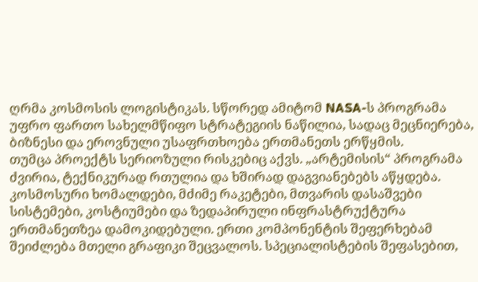ღრმა კოსმოსის ლოგისტიკას. სწორედ ამიტომ NASA-ს პროგრამა უფრო ფართო სახელმწიფო სტრატეგიის ნაწილია, სადაც მეცნიერება, ბიზნესი და ეროვნული უსაფრთხოება ერთმანეთს ერწყმის.
თუმცა პროექტს სერიოზული რისკებიც აქვს. „არტემისის“ პროგრამა ძვირია, ტექნიკურად რთულია და ხშირად დაგვიანებებს აწყდება. კოსმოსური ხომალდები, მძიმე რაკეტები, მთვარის დასაშვები სისტემები, კოსტიუმები და ზედაპირული ინფრასტრუქტურა ერთმანეთზეა დამოკიდებული. ერთი კომპონენტის შეფერხებამ შეიძლება მთელი გრაფიკი შეცვალოს. სპეციალისტების შეფასებით,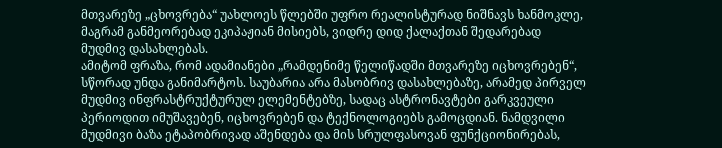მთვარეზე „ცხოვრება“ უახლოეს წლებში უფრო რეალისტურად ნიშნავს ხანმოკლე, მაგრამ განმეორებად ეკიპაჟიან მისიებს, ვიდრე დიდ ქალაქთან შედარებად მუდმივ დასახლებას.
ამიტომ ფრაზა, რომ ადამიანები „რამდენიმე წელიწადში მთვარეზე იცხოვრებენ“, სწორად უნდა განიმარტოს. საუბარია არა მასობრივ დასახლებაზე, არამედ პირველ მუდმივ ინფრასტრუქტურულ ელემენტებზე, სადაც ასტრონავტები გარკვეული პერიოდით იმუშავებენ, იცხოვრებენ და ტექნოლოგიებს გამოცდიან. ნამდვილი მუდმივი ბაზა ეტაპობრივად აშენდება და მის სრულფასოვან ფუნქციონირებას,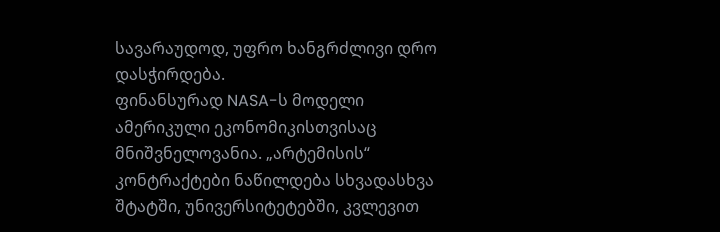სავარაუდოდ, უფრო ხანგრძლივი დრო დასჭირდება.
ფინანსურად NASA-ს მოდელი ამერიკული ეკონომიკისთვისაც მნიშვნელოვანია. „არტემისის“ კონტრაქტები ნაწილდება სხვადასხვა შტატში, უნივერსიტეტებში, კვლევით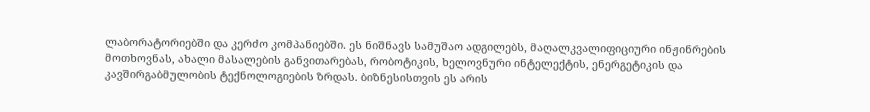ლაბორატორიებში და კერძო კომპანიებში. ეს ნიშნავს სამუშაო ადგილებს, მაღალკვალიფიციური ინჟინრების მოთხოვნას, ახალი მასალების განვითარებას, რობოტიკის, ხელოვნური ინტელექტის, ენერგეტიკის და კავშირგაბმულობის ტექნოლოგიების ზრდას. ბიზნესისთვის ეს არის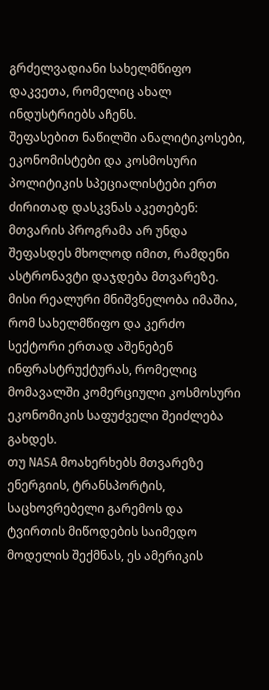გრძელვადიანი სახელმწიფო დაკვეთა, რომელიც ახალ ინდუსტრიებს აჩენს.
შეფასებით ნაწილში ანალიტიკოსები, ეკონომისტები და კოსმოსური პოლიტიკის სპეციალისტები ერთ ძირითად დასკვნას აკეთებენ: მთვარის პროგრამა არ უნდა შეფასდეს მხოლოდ იმით, რამდენი ასტრონავტი დაჯდება მთვარეზე. მისი რეალური მნიშვნელობა იმაშია, რომ სახელმწიფო და კერძო სექტორი ერთად აშენებენ ინფრასტრუქტურას, რომელიც მომავალში კომერციული კოსმოსური ეკონომიკის საფუძველი შეიძლება გახდეს.
თუ NASA მოახერხებს მთვარეზე ენერგიის, ტრანსპორტის, საცხოვრებელი გარემოს და ტვირთის მიწოდების საიმედო მოდელის შექმნას, ეს ამერიკის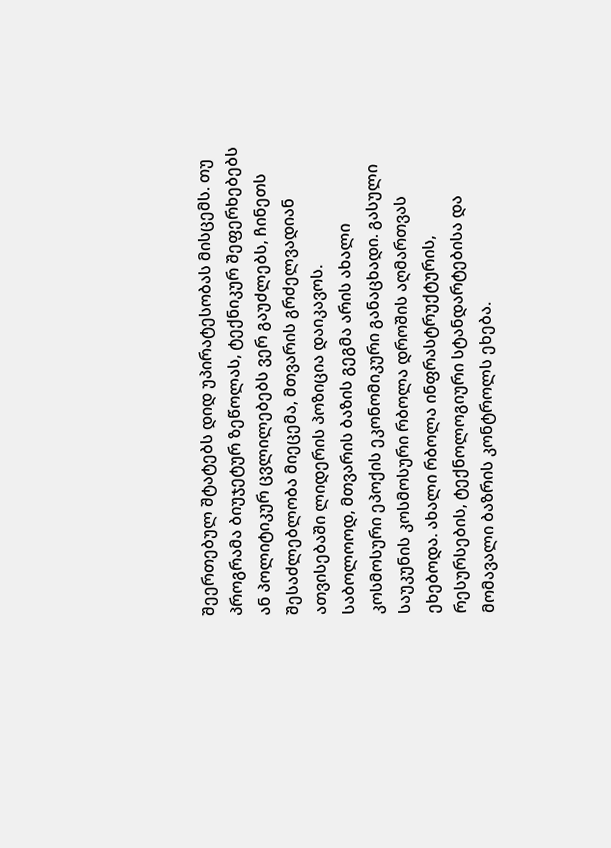შეერთებულ შტატებს დიდ უპირატესობას მისცემს. თუ პროგრამა ბიუჯეტურ ზეწოლას, ტექნიკურ შეფერხებებს ან პოლიტიკურ ცვლილებებს ვერ გაუძლებს, ჩინეთს შესაძლებლობა მიეცემა, მთვარის გრძელვადიან ათვისებაში ლიდერის პოზიცია დაიკავოს.
საბოლოოდ, მთვარის ბაზის გეგმა არის ახალი კოსმოსური ეპოქის ეკონომიკური განაცხადი. გასული საუკუნის კოსმოსური რბოლა დროშის აღმართვას ეხებოდა. ახალი რბოლა ინფრასტრუქტურის, რესურსების, ტექნოლოგიური სტანდარტებისა და მომავალი ბაზრის კონტროლს ეხება.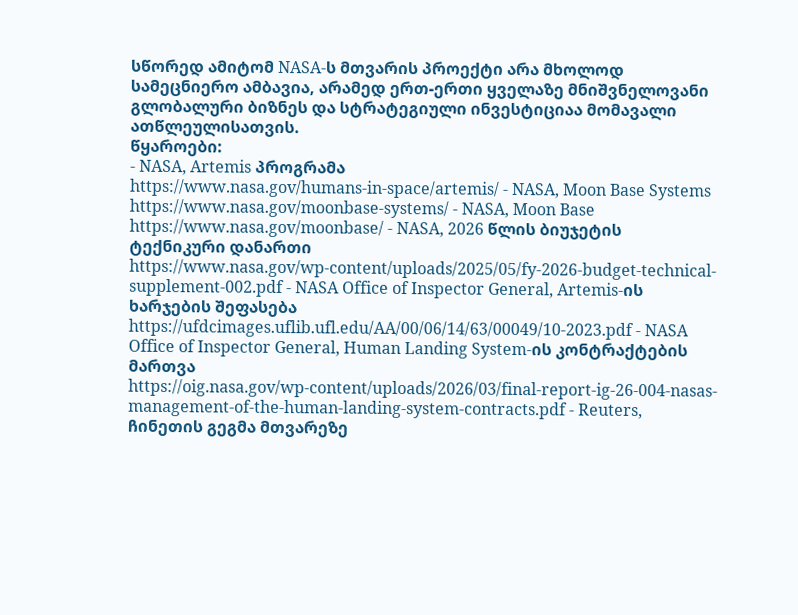სწორედ ამიტომ NASA-ს მთვარის პროექტი არა მხოლოდ სამეცნიერო ამბავია, არამედ ერთ-ერთი ყველაზე მნიშვნელოვანი გლობალური ბიზნეს და სტრატეგიული ინვესტიციაა მომავალი ათწლეულისათვის.
წყაროები:
- NASA, Artemis პროგრამა
https://www.nasa.gov/humans-in-space/artemis/ - NASA, Moon Base Systems
https://www.nasa.gov/moonbase-systems/ - NASA, Moon Base
https://www.nasa.gov/moonbase/ - NASA, 2026 წლის ბიუჯეტის ტექნიკური დანართი
https://www.nasa.gov/wp-content/uploads/2025/05/fy-2026-budget-technical-supplement-002.pdf - NASA Office of Inspector General, Artemis-ის ხარჯების შეფასება
https://ufdcimages.uflib.ufl.edu/AA/00/06/14/63/00049/10-2023.pdf - NASA Office of Inspector General, Human Landing System-ის კონტრაქტების მართვა
https://oig.nasa.gov/wp-content/uploads/2026/03/final-report-ig-26-004-nasas-management-of-the-human-landing-system-contracts.pdf - Reuters, ჩინეთის გეგმა მთვარეზე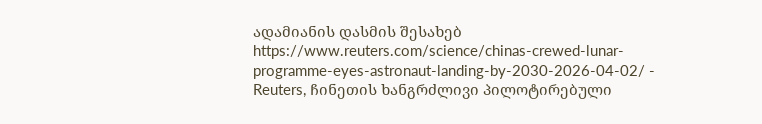ადამიანის დასმის შესახებ
https://www.reuters.com/science/chinas-crewed-lunar-programme-eyes-astronaut-landing-by-2030-2026-04-02/ - Reuters, ჩინეთის ხანგრძლივი პილოტირებული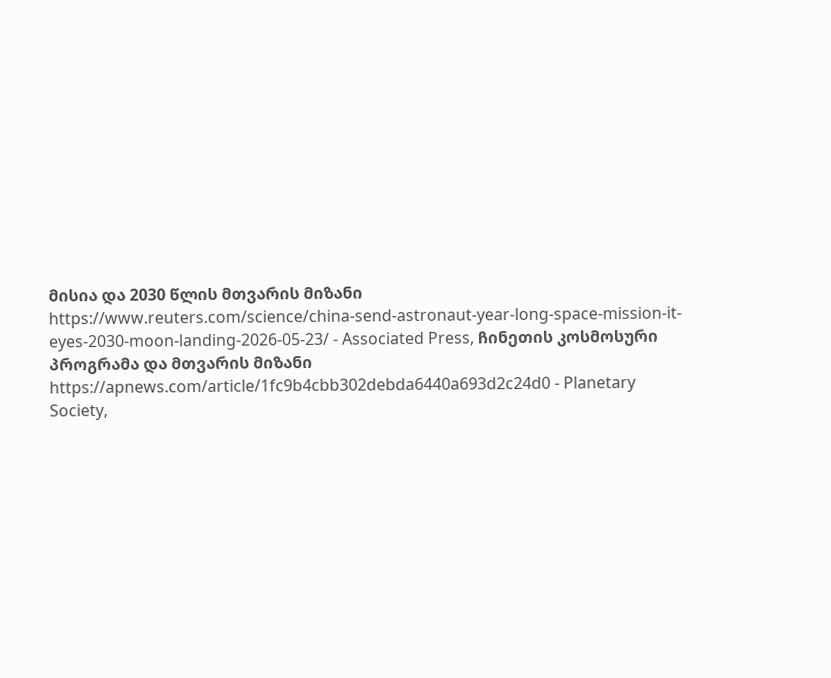მისია და 2030 წლის მთვარის მიზანი
https://www.reuters.com/science/china-send-astronaut-year-long-space-mission-it-eyes-2030-moon-landing-2026-05-23/ - Associated Press, ჩინეთის კოსმოსური პროგრამა და მთვარის მიზანი
https://apnews.com/article/1fc9b4cbb302debda6440a693d2c24d0 - Planetary Society,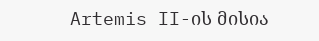Artemis II-ის მისია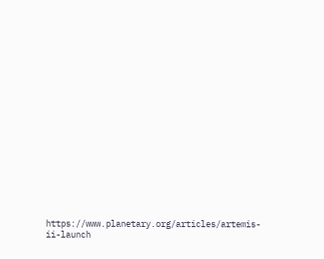https://www.planetary.org/articles/artemis-ii-launch